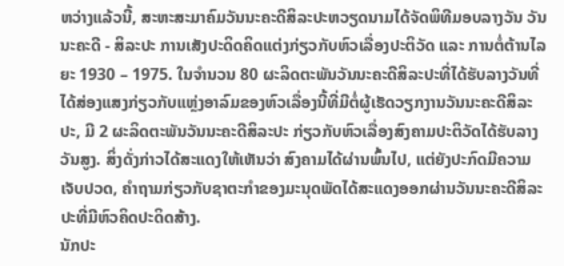ຫວ່າງແລ້ວນີ້, ສະຫະສະມາຄົມວັນນະຄະດີສິລະປະຫວຽດນາມໄດ້ຈັດພິທີມອບລາງວັນ ວັນນະຄະດີ - ສິລະປະ ການເສັງປະດິດຄິດແຕ່ງກ່ຽວກັບຫົວເລື່ອງປະຕິວັດ ແລະ ການຕໍ່ຕ້ານໄລຍະ 1930 – 1975. ໃນຈຳນວນ 80 ຜະລິດຕະພັນວັນນະຄະດີສິລະປະທີ່ໄດ້ຮັບລາງວັນທີ່ໄດ້ສ່ອງແສງກ່ຽວກັບແຫຼ່ງອາລົມຂອງຫົວເລື່ອງນີ້ທີ່ມີຕໍ່ຜູ້ເຮັດວຽກງານວັນນະຄະດີສິລະປະ, ມີ 2 ຜະລິດຕະພັນວັນນະຄະດີສິລະປະ ກ່ຽວກັບຫົວເລື່ອງສົງຄາມປະຕິວັດໄດ້ຮັບລາງວັນສູງ. ສິ່ງດັ່ງກ່າວໄດ້ສະແດງໃຫ້ເຫັນວ່າ ສົງຄາມໄດ້ຜ່ານພົ້ນໄປ, ແຕ່ຍັງປະກົດມີຄວາມເຈັບປວດ, ຄຳຖາມກ່ຽວກັບຊາຕະກຳຂອງມະນຸດພັດໄດ້ສະແດງອອກຜ່ານວັນນະຄະດີສິລະປະທີ່ມີຫົວຄິດປະດິດສ້າງ.
ນັກປະ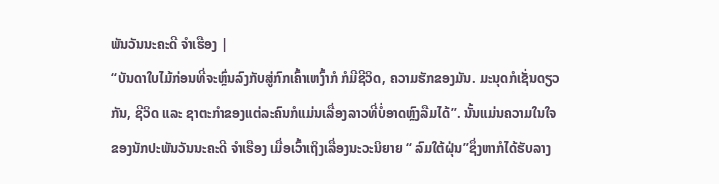ພັນວັນນະຄະດີ ຈຳເຮືອງ |
“ບັນດາໃບໄມ້ກ່ອນທີ່ຈະຫຼົ່ນລົງກັບສູ່ກົກເຄົ້າເຫງົ້າກໍ ກໍມີຊີວິດ, ຄວາມຮັກຂອງມັນ. ມະນຸດກໍເຊັ່ນດຽວກັນ, ຊີວິດ ແລະ ຊາຕະກຳຂອງແຕ່ລະຄົນກໍແມ່ນເລື່ອງລາວທີ່ບໍ່ອາດຫຼົງລືມໄດ້”. ນັ້ນແມ່ນຄວາມໃນໃຈຂອງນັກປະພັນວັນນະຄະດີ ຈຳເຮືອງ ເມື່ອເວົ້າເຖິງເລື່ອງນະວະນິຍາຍ “ ລົມໃຕ້ຝຸ່ນ”ຊຶ່ງຫາກໍໄດ້ຮັບລາງ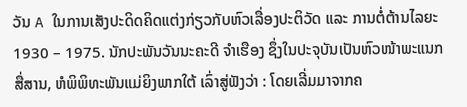ວັນ A ໃນການເສັງປະດິດຄິດແຕ່ງກ່ຽວກັບຫົວເລື່ອງປະຕິວັດ ແລະ ການຕໍ່ຕ້ານໄລຍະ 1930 – 1975. ນັກປະພັນວັນນະຄະດີ ຈຳເຮືອງ ຊຶ່ງໃນປະຈຸບັນເປັນຫົວໜ້າພະແນກສື່ສານ, ຫໍພິພິທະພັນແມ່ຍິງພາກໃຕ້ ເລົ່າສູ່ຟັງວ່າ : ໂດຍເລີ່ມມາຈາກຄ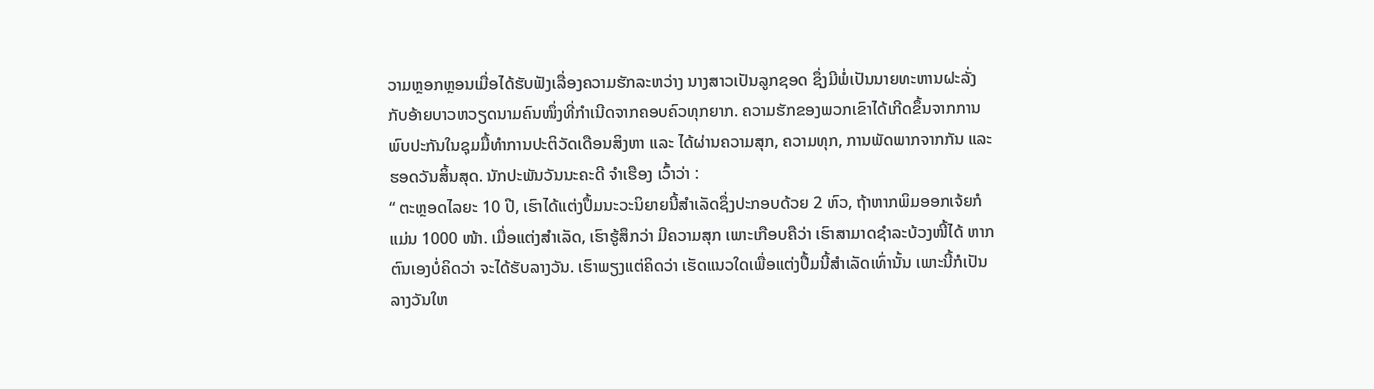ວາມຫຼອກຫຼອນເມື່ອໄດ້ຮັບຟັງເລື່ອງຄວາມຮັກລະຫວ່າງ ນາງສາວເປັນລູກຊອດ ຊຶ່ງມີພໍ່ເປັນນາຍທະຫານຝະລັ່ງ ກັບອ້າຍບາວຫວຽດນາມຄົນໜຶ່ງທີ່ກຳເນີດຈາກຄອບຄົວທຸກຍາກ. ຄວາມຮັກຂອງພວກເຂົາໄດ້ເກີດຂຶ້ນຈາກການພົບປະກັນໃນຊຸມມື້ທຳການປະຕິວັດເດືອນສິງຫາ ແລະ ໄດ້ຜ່ານຄວາມສຸກ, ຄວາມທຸກ, ການພັດພາກຈາກກັນ ແລະ ຮອດວັນສິ້ນສຸດ. ນັກປະພັນວັນນະຄະດີ ຈຳເຮືອງ ເວົ້າວ່າ :
“ ຕະຫຼອດໄລຍະ 10 ປີ, ເຮົາໄດ້ແຕ່ງປຶ້ມນະວະນິຍາຍນີ້ສຳເລັດຊຶ່ງປະກອບດ້ວຍ 2 ຫົວ, ຖ້າຫາກພິມອອກເຈ້ຍກໍແມ່ນ 1000 ໜ້າ. ເມື່ອແຕ່ງສຳເລັດ, ເຮົາຮູ້ສຶກວ່າ ມີຄວາມສຸກ ເພາະເກືອບຄືວ່າ ເຮົາສາມາດຊຳລະບ້ວງໜີ້ໄດ້ ຫາກຕົນເອງບໍ່ຄິດວ່າ ຈະໄດ້ຮັບລາງວັນ. ເຮົາພຽງແຕ່ຄິດວ່າ ເຮັດແນວໃດເພື່ອແຕ່ງປຶ້ມນີ້ສຳເລັດເທົ່ານັ້ນ ເພາະນີ້ກໍເປັນລາງວັນໃຫ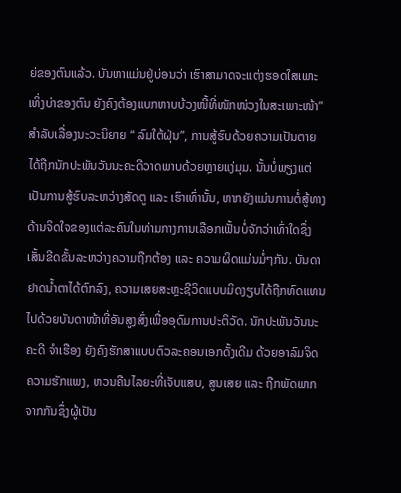ຍ່ຂອງຕົນແລ້ວ. ບັນຫາແມ່ນຢູ່ບ່ອນວ່າ ເຮົາສາມາດຈະແຕ່ງຮອດໃສເພາະເທິ່ງບ່າຂອງຕົນ ຍັງຄົງຕ້ອງແບກຫາບບ້ວງໜີ້ທີ່ໜັກໜ່ວງໃນສະເພາະໜ້າ”
ສຳລັບເລື່ອງນະວະນິຍາຍ “ ລົມໃຕ້ຝຸ່ນ”, ການສູ້ຮົບດ້ວຍຄວາມເປັນຕາຍ ໄດ້ຖືກນັກປະພັນວັນນະຄະດີວາດພາບດ້ວຍຫຼາຍແງ່ມຸມ. ນັ້ນບໍ່ພຽງແຕ່ເປັນການສູ້ຮົບລະຫວ່າງສັດຕູ ແລະ ເຮົາເທົ່ານັ້ນ, ຫາກຍັງແມ່ນການຕໍ່ສູ້ທາງດ້ານຈິດໃຈຂອງແຕ່ລະຄົນໃນທ່າມກາງການເລືອກເຟັ້ນບໍ່ຈັກວ່າເທົ່າໃດຊຶ່ງເສັ້ນຂີດຂັ້ນລະຫວ່າງຄວາມຖືກຕ້ອງ ແລະ ຄວາມຜິດແມ່ນມໍ່ໆກັນ. ບັນດາຢາດນ້ຳຕາໄດ້ຕົກລົງ, ຄວາມເສຍສະຫຼະຊີວິດແບບມິດງຽບໄດ້ຖືກທົດແທນໄປດ້ວຍບັນດາໜ້າທີ່ອັນສູງສົ່ງເພື່ອອຸດົມການປະຕິວັດ. ນັກປະພັນວັນນະຄະດີ ຈຳເຮືອງ ຍັງຄົງຮັກສາແບບຕົວລະຄອນເອກດັ້ງເດີມ ດ້ວຍອາລົມຈິດຄວາມຮັກແພງ, ຫວນຄືນໄລຍະທີ່ເຈັບແສບ, ສູນເສຍ ແລະ ຖືກພັດພາກຈາກກັນຊຶ່ງຜູ້ເປັນ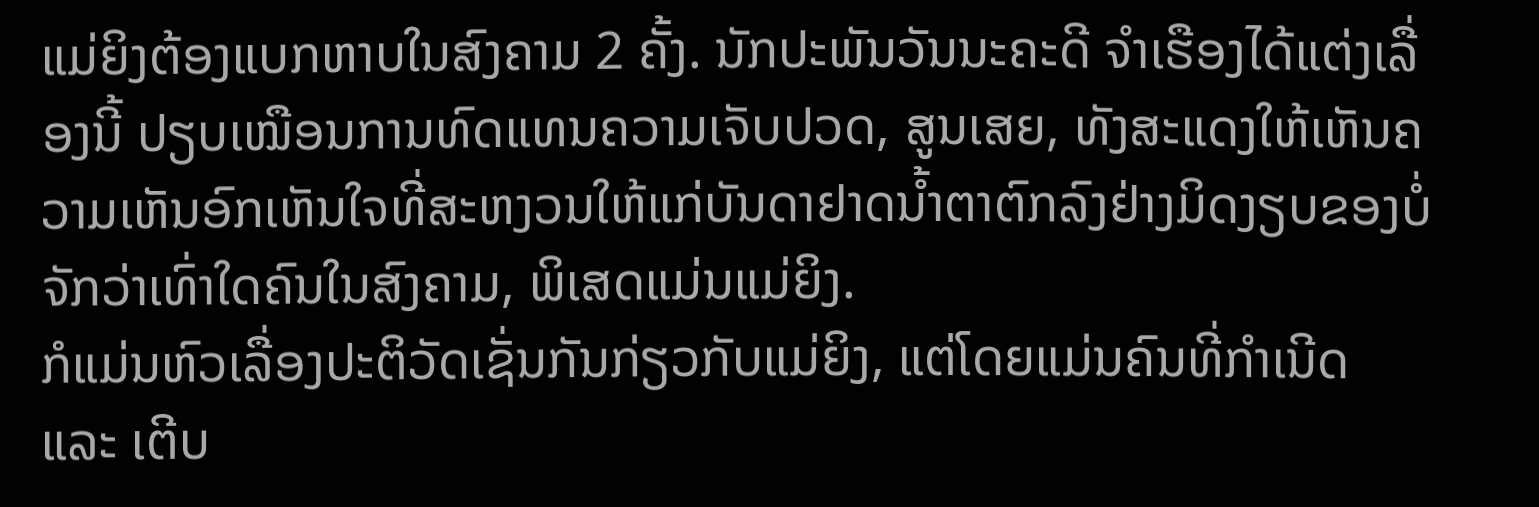ແມ່ຍິງຕ້ອງແບກຫາບໃນສົງຄາມ 2 ຄັ້ງ. ນັກປະພັນວັນນະຄະດີ ຈຳເຮືອງໄດ້ແຕ່ງເລື່ອງນີ້ ປຽບເໝືອນການທົດແທນຄວາມເຈັບປວດ, ສູນເສຍ, ທັງສະແດງໃຫ້ເຫັນຄວາມເຫັນອົກເຫັນໃຈທີ່ສະຫງວນໃຫ້ແກ່ບັນດາຢາດນ້ຳຕາຕົກລົງຢ່າງມິດງຽບຂອງບໍ່ຈັກວ່າເທົ່າໃດຄົນໃນສົງຄາມ, ພິເສດແມ່ນແມ່ຍິງ.
ກໍແມ່ນຫົວເລື່ອງປະຕິວັດເຊັ່ນກັນກ່ຽວກັບແມ່ຍິງ, ແຕ່ໂດຍແມ່ນຄົນທີ່ກຳເນີດ ແລະ ເຕີບ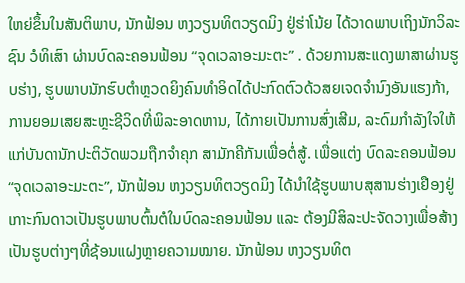ໃຫຍ່ຂຶ້ນໃນສັນຕິພາບ, ນັກຟ້ອນ ຫງວຽນທິຕວຽດມິງ ຢູ່ຮ່າໂນ້ຍ ໄດ້ວາດພາບເຖິງນັກວິລະຊົນ ວໍທິເສົາ ຜ່ານບົດລະຄອນຟ້ອນ “ຈຸດເວລາອະມະຕະ” . ດ້ວຍການສະແດງພາສາຜ່ານຮູບຮ່າງ, ຮູບພາບນັກຮົບຕຳຫຼວດຍິງຄົນທຳອິດໄດ້ປະກົດຕົວດ້ວສຍເຈດຈຳນົງອັນແຮງກ້າ, ການຍອມເສຍສະຫຼະຊີວິດທີ່ພິລະອາດຫານ, ໄດ້ກາຍເປັນການສົ່ງເສີມ, ລະດົມກຳລັງໃຈໃຫ້ແກ່ບັນດານັກປະຕິວັດພວມຖືກຈຳຄຸກ ສາມັກຄີກັນເພື່ອຕໍ່ສູ້. ເພື່ອແຕ່ງ ບົດລະຄອນຟ້ອນ “ຈຸດເວລາອະມະຕະ”, ນັກຟ້ອນ ຫງວຽນທິຕວຽດມິງ ໄດ້ນຳໃຊ້ຮູບພາບສຸສານຮ່າງເຢືອງຢູ່ເກາະກົນດາວເປັນຮູບພາບຕົ້ນຕໍໃນບົດລະຄອນຟ້ອນ ແລະ ຕ້ອງມີສິລະປະຈັດວາງເພື່ອສ້າງເປັນຮູບຕ່າງໆທີ່ຊ້ອນແຝງຫຼາຍຄວາມໝາຍ. ນັກຟ້ອນ ຫງວຽນທິຕ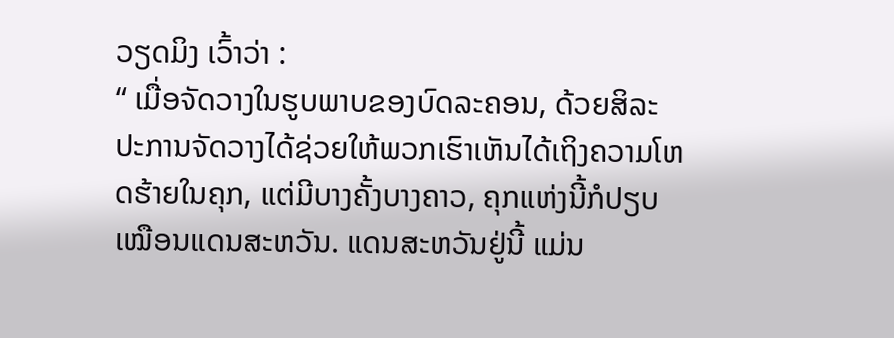ວຽດມິງ ເວົ້າວ່າ :
“ ເມື່ອຈັດວາງໃນຮູບພາບຂອງບົດລະຄອນ, ດ້ວຍສິລະປະການຈັດວາງໄດ້ຊ່ວຍໃຫ້ພວກເຮົາເຫັນໄດ້ເຖິງຄວາມໂຫດຮ້າຍໃນຄຸກ, ແຕ່ມີບາງຄັ້ງບາງຄາວ, ຄຸກແຫ່ງນີ້ກໍປຽບເໝືອນແດນສະຫວັນ. ແດນສະຫວັນຢູ່ນີ້ ແມ່ນ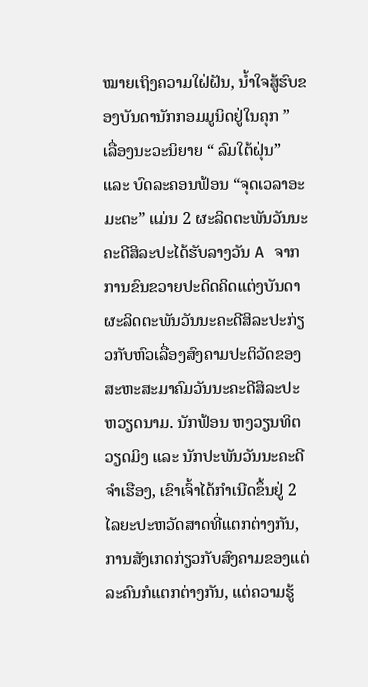ໝາຍເຖິງຄວາມໃຝ່ຝັນ, ນ້ຳໃຈສູ້ຮົບຂອງບັນດານັກກອມມູນິດຢູ່ໃນຄຸກ ”
ເລື່ອງນະວະນິຍາຍ “ ລົມໃຕ້ຝຸ່ນ” ແລະ ບົດລະຄອນຟ້ອນ “ຈຸດເວລາອະມະຕະ” ແມ່ນ 2 ຜະລິດຕະພັນວັນນະຄະດີສິລະປະໄດ້ຮັບລາງວັນ A ຈາກການຂົນຂວາຍປະດິດຄິດແຕ່ງບັນດາຜະລິດຕະພັນວັນນະຄະດີສິລະປະກ່ຽວກັບຫົວເລື່ອງສົງຄາມປະຕິວັດຂອງສະຫະສະມາຄົມວັນນະຄະດີສິລະປະຫວຽດນາມ. ນັກຟ້ອນ ຫງວຽນທິຕວຽດມິງ ແລະ ນັກປະພັນວັນນະຄະດີ ຈຳເຮືອງ, ເຂົາເຈົ້າໄດ້ກຳເນີດຂຶ້ນຢູ່ 2 ໄລຍະປະຫວັດສາດທີ່ແຕກຕ່າງກັນ, ການສັງເກດກ່ຽວກັບສົງຄາມຂອງແຕ່ລະຄົນກໍແຕກຕ່າງກັນ, ແຕ່ຄວາມຮູ້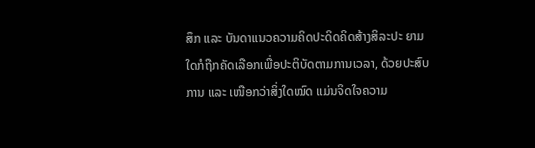ສຶກ ແລະ ບັນດາແນວຄວາມຄິດປະດິດຄິດສ້າງສິລະປະ ຍາມໃດກໍຖືກຄັດເລືອກເພື່ອປະຕິບັດຕາມການເວລາ, ດ້ວຍປະສົບການ ແລະ ເໜືອກວ່າສິ່ງໃດໝົດ ແມ່ນຈິດໃຈຄວາມ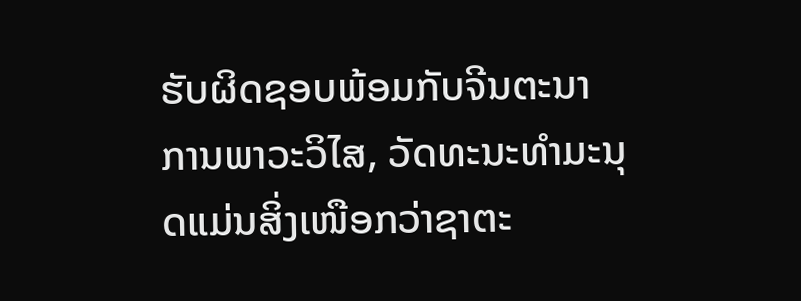ຮັບຜິດຊອບພ້ອມກັບຈີນຕະນາການພາວະວິໄສ, ວັດທະນະທຳມະນຸດແມ່ນສິ່ງເໜືອກວ່າຊາຕະ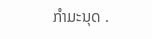ກຳມະນຸດ .